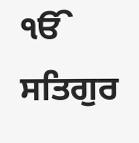ੴ ਸਤਿਗੁਰ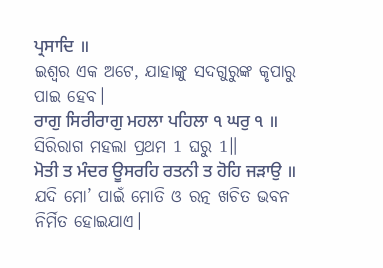ਪ੍ਰਸਾਦਿ ॥
ଇଶ୍ଵର ଏକ ଅଟେ, ଯାହାଙ୍କୁ ସଦଗୁରୁଙ୍କ କୃପାରୁ ପାଇ ହେବ।
ਰਾਗੁ ਸਿਰੀਰਾਗੁ ਮਹਲਾ ਪਹਿਲਾ ੧ ਘਰੁ ੧ ॥
ସିରିରାଗ ମହଲା ପ୍ରଥମ 1 ଘରୁ 1॥
ਮੋਤੀ ਤ ਮੰਦਰ ਊਸਰਹਿ ਰਤਨੀ ਤ ਹੋਹਿ ਜੜਾਉ ॥
ଯଦି ମୋ’ ପାଇଁ ମୋତି ଓ ରତ୍ନ ଖଚିତ ଭବନ ନିର୍ମିତ ହୋଇଯାଏ।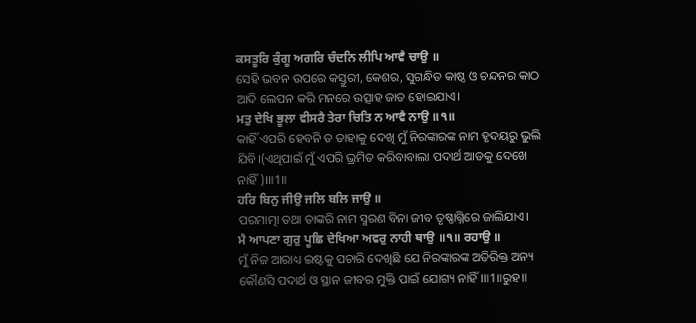ਕਸਤੂਰਿ ਕੁੰਗੂ ਅਗਰਿ ਚੰਦਨਿ ਲੀਪਿ ਆਵੈ ਚਾਉ ॥
ସେହି ଭବନ ଉପରେ କସ୍ତୁରୀ, କେଶର, ସୁଗନ୍ଧିତ କାଷ୍ଠ ଓ ଚନ୍ଦନର କାଠ ଆଦି ଲେପନ କରି ମନରେ ଉତ୍ସାହ ଜାତ ହୋଇଯାଏ।
ਮਤੁ ਦੇਖਿ ਭੂਲਾ ਵੀਸਰੈ ਤੇਰਾ ਚਿਤਿ ਨ ਆਵੈ ਨਾਉ ॥੧॥
କାହିଁ ଏପରି ହେବନି ତ ତାହାକୁ ଦେଖି ମୁଁ ନିରଙ୍କାରଙ୍କ ନାମ ହୃଦୟରୁ ଭୁଲି ଯିବି।(ଏଥିପାଇଁ ମୁଁ ଏପରି ଭ୍ରମିତ କରିବାବାଲା ପଦାର୍ଥ ଆଡକୁ ଦେଖେ ନାହିଁ)।॥1॥
ਹਰਿ ਬਿਨੁ ਜੀਉ ਜਲਿ ਬਲਿ ਜਾਉ ॥
ପରମାତ୍ମା ତଥା ତାଙ୍କରି ନାମ ସ୍ମରଣ ବିନା ଜୀବ ତୃଷ୍ଣାଗ୍ନିରେ ଜାଲିଯାଏ।
ਮੈ ਆਪਣਾ ਗੁਰੁ ਪੂਛਿ ਦੇਖਿਆ ਅਵਰੁ ਨਾਹੀ ਥਾਉ ॥੧॥ ਰਹਾਉ ॥
ମୁଁ ନିଜ ଆରାଧ୍ୟ ଇଷ୍ଟକୁ ପଚାରି ଦେଖିଛି ଯେ ନିରଙ୍କାରଙ୍କ ଅତିରିକ୍ତ ଅନ୍ୟ କୌଣସି ପଦାର୍ଥ ଓ ସ୍ଥାନ ଜୀବର ମୁକ୍ତି ପାଇଁ ଯୋଗ୍ୟ ନାହିଁ।॥1॥ରୁହ॥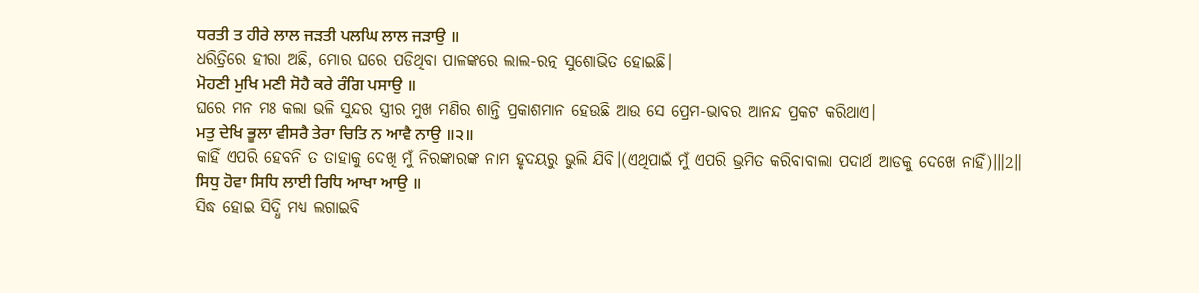ਧਰਤੀ ਤ ਹੀਰੇ ਲਾਲ ਜੜਤੀ ਪਲਘਿ ਲਾਲ ਜੜਾਉ ॥
ଧରିତ୍ରିରେ ହୀରା ଅଛି, ମୋର ଘରେ ପଡିଥିବା ପାଳଙ୍କରେ ଲାଲ-ରତ୍ନ ସୁଶୋଭିତ ହୋଇଛି।
ਮੋਹਣੀ ਮੁਖਿ ਮਣੀ ਸੋਹੈ ਕਰੇ ਰੰਗਿ ਪਸਾਉ ॥
ଘରେ ମନ ମଃ କଲା ଭଳି ସୁନ୍ଦର ସ୍ତ୍ରୀର ମୁଖ ମଣିର ଶାନ୍ତି ପ୍ରକାଶମାନ ହେଉଛି ଆଉ ସେ ପ୍ରେମ-ଭାବର ଆନନ୍ଦ ପ୍ରକଟ କରିଥାଏ।
ਮਤੁ ਦੇਖਿ ਭੂਲਾ ਵੀਸਰੈ ਤੇਰਾ ਚਿਤਿ ਨ ਆਵੈ ਨਾਉ ॥੨॥
କାହିଁ ଏପରି ହେବନି ତ ତାହାକୁ ଦେଖି ମୁଁ ନିରଙ୍କାରଙ୍କ ନାମ ହୃଦୟରୁ ଭୁଲି ଯିବି।(ଏଥିପାଇଁ ମୁଁ ଏପରି ଭ୍ରମିତ କରିବାବାଲା ପଦାର୍ଥ ଆଡକୁ ଦେଖେ ନାହିଁ)।॥2॥
ਸਿਧੁ ਹੋਵਾ ਸਿਧਿ ਲਾਈ ਰਿਧਿ ਆਖਾ ਆਉ ॥
ସିଦ୍ଧ ହୋଇ ସିଦ୍ଧି ମଧ୍ୟ ଲଗାଇବି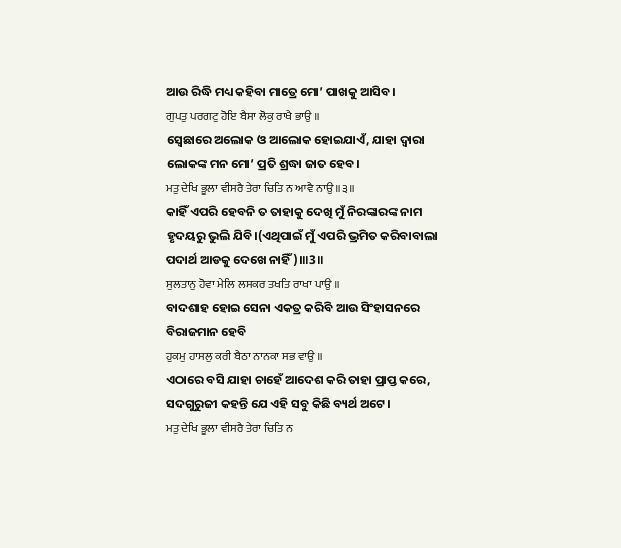ଆଉ ରିଦ୍ଧି ମଧ୍ୟ କହିବା ମାତ୍ରେ ମୋ’ ପାଖକୁ ଆସିବ।
ਗੁਪਤੁ ਪਰਗਟੁ ਹੋਇ ਬੈਸਾ ਲੋਕੁ ਰਾਖੈ ਭਾਉ ॥
ସ୍ଵେଛାରେ ଅଲୋକ ଓ ଆଲୋକ ହୋଇଯାଏଁ, ଯାହା ଦ୍ଵାରା ଲୋକଙ୍କ ମନ ମୋ’ ପ୍ରତି ଶ୍ରଦ୍ଧା ଜାତ ହେବ।
ਮਤੁ ਦੇਖਿ ਭੂਲਾ ਵੀਸਰੈ ਤੇਰਾ ਚਿਤਿ ਨ ਆਵੈ ਨਾਉ ॥੩॥
କାହିଁ ଏପରି ହେବନି ତ ତାହାକୁ ଦେଖି ମୁଁ ନିରଙ୍କାରଙ୍କ ନାମ ହୃଦୟରୁ ଭୁଲି ଯିବି।(ଏଥିପାଇଁ ମୁଁ ଏପରି ଭ୍ରମିତ କରିବାବାଲା ପଦାର୍ଥ ଆଡକୁ ଦେଖେ ନାହିଁ)।॥3॥
ਸੁਲਤਾਨੁ ਹੋਵਾ ਮੇਲਿ ਲਸਕਰ ਤਖਤਿ ਰਾਖਾ ਪਾਉ ॥
ବାଦଶାହ ହୋଇ ସେନା ଏକତ୍ର କରିବି ଆଉ ସିଂହାସନରେ ବିରାଜମାନ ହେବି
ਹੁਕਮੁ ਹਾਸਲੁ ਕਰੀ ਬੈਠਾ ਨਾਨਕਾ ਸਭ ਵਾਉ ॥
ଏଠାରେ ବସି ଯାହା ଚାହେଁ ଆଦେଶ କରି ତାହା ପ୍ରାପ୍ତ କରେ, ସଦଗୁରୁଜୀ କହନ୍ତି ଯେ ଏହି ସବୁ କିଛି ବ୍ୟର୍ଥ ଅଟେ।
ਮਤੁ ਦੇਖਿ ਭੂਲਾ ਵੀਸਰੈ ਤੇਰਾ ਚਿਤਿ ਨ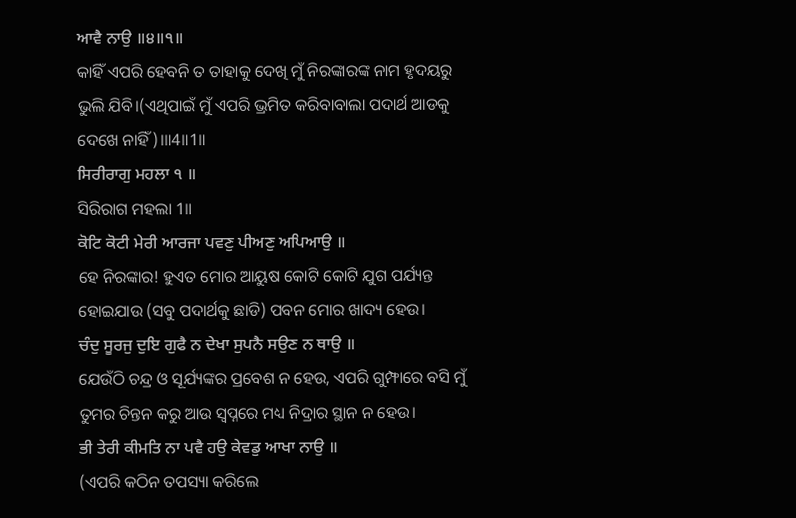ਆਵੈ ਨਾਉ ॥੪॥੧॥
କାହିଁ ଏପରି ହେବନି ତ ତାହାକୁ ଦେଖି ମୁଁ ନିରଙ୍କାରଙ୍କ ନାମ ହୃଦୟରୁ ଭୁଲି ଯିବି।(ଏଥିପାଇଁ ମୁଁ ଏପରି ଭ୍ରମିତ କରିବାବାଲା ପଦାର୍ଥ ଆଡକୁ ଦେଖେ ନାହିଁ)।॥4॥1॥
ਸਿਰੀਰਾਗੁ ਮਹਲਾ ੧ ॥
ସିରିରାଗ ମହଲା 1॥
ਕੋਟਿ ਕੋਟੀ ਮੇਰੀ ਆਰਜਾ ਪਵਣੁ ਪੀਅਣੁ ਅਪਿਆਉ ॥
ହେ ନିରଙ୍କାର! ହୁଏତ ମୋର ଆୟୁଷ କୋଟି କୋଟି ଯୁଗ ପର୍ଯ୍ୟନ୍ତ ହୋଇଯାଉ (ସବୁ ପଦାର୍ଥକୁ ଛାଡି) ପବନ ମୋର ଖାଦ୍ୟ ହେଉ।
ਚੰਦੁ ਸੂਰਜੁ ਦੁਇ ਗੁਫੈ ਨ ਦੇਖਾ ਸੁਪਨੈ ਸਉਣ ਨ ਥਾਉ ॥
ଯେଉଁଠି ଚନ୍ଦ୍ର ଓ ସୂର୍ଯ୍ୟଙ୍କର ପ୍ରବେଶ ନ ହେଉ, ଏପରି ଗୁମ୍ଫାରେ ବସି ମୁଁ ତୁମର ଚିନ୍ତନ କରୁ ଆଉ ସ୍ଵପ୍ନରେ ମଧ୍ୟ ନିଦ୍ରାର ସ୍ଥାନ ନ ହେଉ।
ਭੀ ਤੇਰੀ ਕੀਮਤਿ ਨਾ ਪਵੈ ਹਉ ਕੇਵਡੁ ਆਖਾ ਨਾਉ ॥
(ଏପରି କଠିନ ତପସ୍ୟା କରିଲେ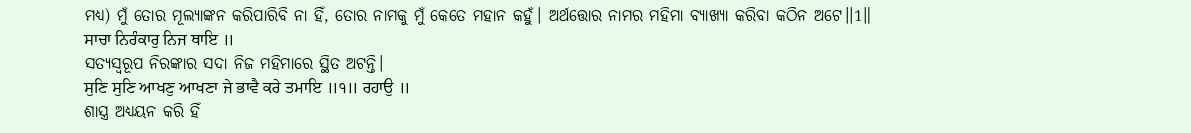ମଧ୍ୟ) ମୁଁ ତୋର ମୂଲ୍ୟାଙ୍କନ କରିପାରିବି ନା ହିଁ, ତୋର ନାମକୁ ମୁଁ କେତେ ମହାନ କହୁଁ। ଅର୍ଥତ୍ତୋର ନାମର ମହିମା ବ୍ୟାଖ୍ୟା କରିବା କଠିନ ଅଟେ।।1॥
ਸਾਚਾ ਨਿਰੰਕਾਰੁ ਨਿਜ ਥਾਇ ॥
ସତ୍ୟସ୍ଵରୂପ ନିରଙ୍କାର ସଦା ନିଜ ମହିମାରେ ସ୍ଥିତ ଅଟନ୍ତି।
ਸੁਣਿ ਸੁਣਿ ਆਖਣੁ ਆਖਣਾ ਜੇ ਭਾਵੈ ਕਰੇ ਤਮਾਇ ॥੧॥ ਰਹਾਉ ॥
ଶାସ୍ତ୍ର ଅଧ୍ୟୟନ କରି ହିଁ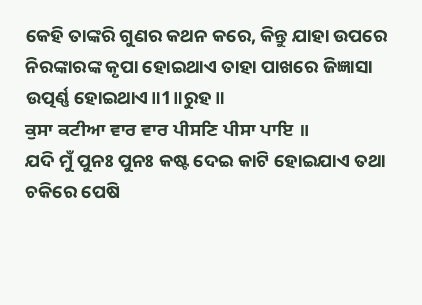କେହି ତାଙ୍କରି ଗୁଣର କଥନ କରେ, କିନ୍ତୁ ଯାହା ଉପରେ ନିରଙ୍କାରଙ୍କ କୃପା ହୋଇଥାଏ ତାହା ପାଖରେ ଜିଜ୍ଞାସା ଉତ୍ପର୍ଣ୍ଣ ହୋଇଥାଏ॥1॥ରୁହ॥
ਕੁਸਾ ਕਟੀਆ ਵਾਰ ਵਾਰ ਪੀਸਣਿ ਪੀਸਾ ਪਾਇ ॥
ଯଦି ମୁଁ ପୁନଃ ପୁନଃ କଷ୍ଟ ଦେଇ କାଟି ହୋଇଯାଏ ତଥା ଚକିରେ ପେଷି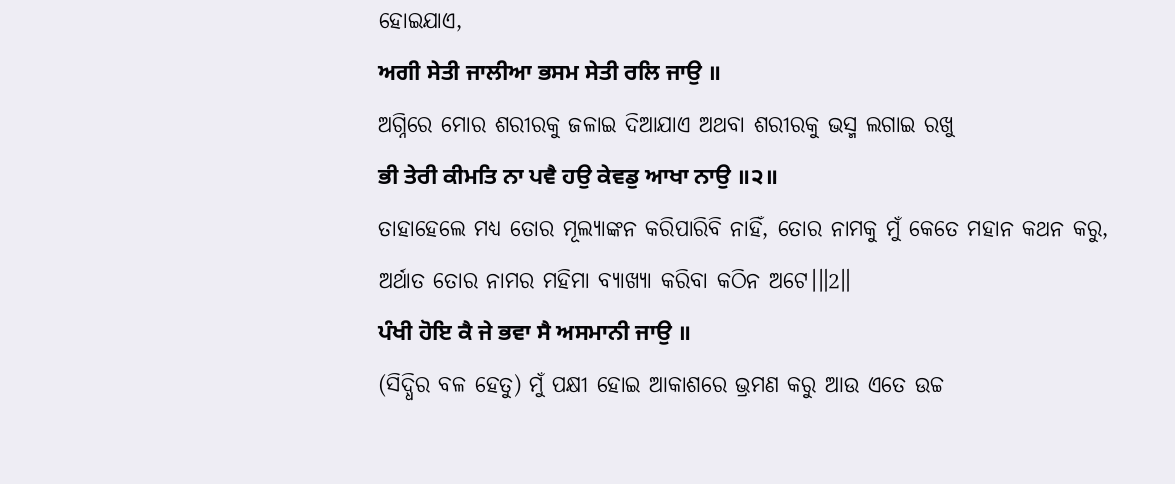ହୋଇଯାଏ,
ਅਗੀ ਸੇਤੀ ਜਾਲੀਆ ਭਸਮ ਸੇਤੀ ਰਲਿ ਜਾਉ ॥
ଅଗ୍ନିରେ ମୋର ଶରୀରକୁ ଜଳାଇ ଦିଆଯାଏ ଅଥବା ଶରୀରକୁ ଭସ୍ମ ଲଗାଇ ରଖୁ
ਭੀ ਤੇਰੀ ਕੀਮਤਿ ਨਾ ਪਵੈ ਹਉ ਕੇਵਡੁ ਆਖਾ ਨਾਉ ॥੨॥
ତାହାହେଲେ ମଧ୍ୟ ତୋର ମୂଲ୍ୟାଙ୍କନ କରିପାରିବି ନାହିଁ, ତୋର ନାମକୁ ମୁଁ କେତେ ମହାନ କଥନ କରୁ, ଅର୍ଥାତ ତୋର ନାମର ମହିମା ବ୍ୟାଖ୍ୟା କରିବା କଠିନ ଅଟେ।॥2॥
ਪੰਖੀ ਹੋਇ ਕੈ ਜੇ ਭਵਾ ਸੈ ਅਸਮਾਨੀ ਜਾਉ ॥
(ସିଦ୍ଧିର ବଳ ହେତୁ) ମୁଁ ପକ୍ଷୀ ହୋଇ ଆକାଶରେ ଭ୍ରମଣ କରୁ ଆଉ ଏତେ ଉଚ୍ଚ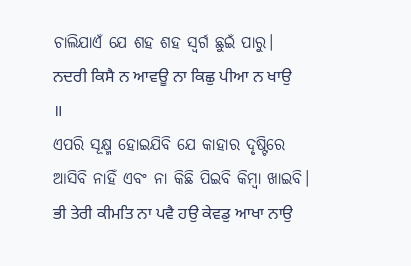ଚାଲିଯାଏଁ ଯେ ଶହ ଶହ ସ୍ଵର୍ଗ ଛୁଇଁ ପାରୁ।
ਨਦਰੀ ਕਿਸੈ ਨ ਆਵਊ ਨਾ ਕਿਛੁ ਪੀਆ ਨ ਖਾਉ ॥
ଏପରି ସୂକ୍ଷ୍ମ ହୋଇଯିବି ଯେ କାହାର ଦୃଷ୍ଟିରେ ଆସିବି ନାହିଁ ଏବଂ ନା କିଛି ପିଇବି କିମ୍ବା ଖାଇବି।
ਭੀ ਤੇਰੀ ਕੀਮਤਿ ਨਾ ਪਵੈ ਹਉ ਕੇਵਡੁ ਆਖਾ ਨਾਉ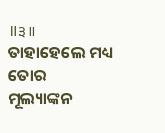॥੩॥
ତାହାହେଲେ ମଧ୍ୟ ତୋର ମୂଲ୍ୟାଙ୍କନ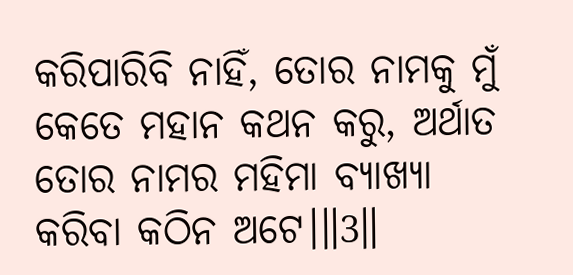କରିପାରିବି ନାହିଁ, ତୋର ନାମକୁ ମୁଁ କେତେ ମହାନ କଥନ କରୁ, ଅର୍ଥାତ ତୋର ନାମର ମହିମା ବ୍ୟାଖ୍ୟା କରିବା କଠିନ ଅଟେ।॥3॥